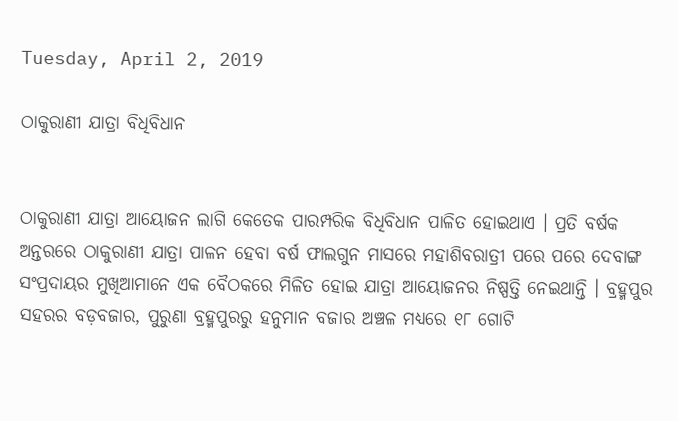Tuesday, April 2, 2019

ଠାକୁରାଣୀ ଯାତ୍ରା ବିଧିବିଧାନ


ଠାକୁରାଣୀ ଯାତ୍ରା ଆୟୋଜନ ଲାଗି କେତେକ ପାରମ୍ପରିକ ବିଧିବିଧାନ ପାଳିତ ହୋଇଥାଏ । ପ୍ରତି ବର୍ଷକ ଅନ୍ତରରେ ଠାକୁରାଣୀ ଯାତ୍ରା ପାଳନ ହେବା ବର୍ଷ ଫାଲଗୁନ ମାସରେ ମହାଶିବରାତ୍ରୀ ପରେ ପରେ ଦେବାଙ୍ଗ ସଂପ୍ରଦାୟର ମୁଖିଆମାନେ ଏକ ବୈଠକରେ ମିଳିତ ହୋଇ ଯାତ୍ରା ଆୟୋଜନର ନିଷ୍ପତ୍ତି ନେଇଥାନ୍ତି । ବ୍ରହ୍ମପୁର ସହରର ବଡ଼ବଜାର, ପୁରୁଣା ବ୍ରହ୍ମପୁରରୁ ହନୁମାନ ବଜାର ଅଞ୍ଚଳ ମଧ୍ୟରେ ୧୮ ଗୋଟି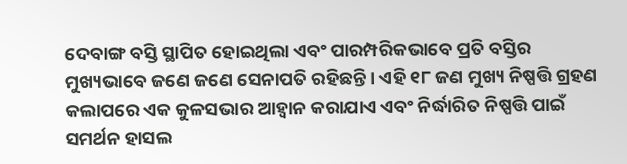ଦେବାଙ୍ଗ ବସ୍ତି ସ୍ଥାପିତ ହୋଇଥିଲା ଏବଂ ପାରମ୍ପରିକଭାବେ ପ୍ରତି ବସ୍ତିର ମୁଖ୍ୟଭାବେ ଜଣେ ଜଣେ ସେନାପତି ରହିଛନ୍ତି । ଏହି ୧୮ ଜଣ ମୁଖ୍ୟ ନିଷ୍ପତ୍ତି ଗ୍ରହଣ କଲାପରେ ଏକ କୁଳସଭାର ଆହ୍ୱାନ କରାଯାଏ ଏବଂ ନିର୍ଦ୍ଧାରିତ ନିଷ୍ପତ୍ତି ପାଇଁ ସମର୍ଥନ ହାସଲ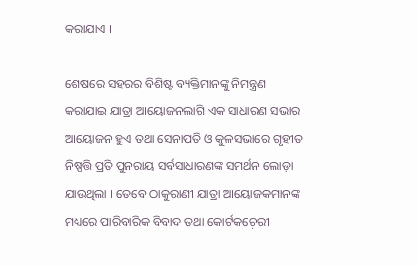କରାଯାଏ ।

ଶେଷରେ ସହରର ବିଶିଷ୍ଟ ବ୍ୟକ୍ତିମାନଙ୍କୁ ନିମନ୍ତ୍ରଣ କରାଯାଇ ଯାତ୍ରା ଆୟୋଜନଲାଗି ଏକ ସାଧାରଣ ସଭାର ଆୟୋଜନ ହୁଏ ତଥା ସେନାପତି ଓ କୁଳସଭାରେ ଗୃହୀତ ନିଷ୍ପତ୍ତି ପ୍ରତି ପୁନରାୟ ସର୍ବସାଧାରଣଙ୍କ ସମର୍ଥନ ଲୋଡ଼ା ଯାଉଥିଲା । ତେବେ ଠାକୁରାଣୀ ଯାତ୍ରା ଆୟୋଜକମାନଙ୍କ ମଧ୍ୟରେ ପାରିବାରିକ ବିବାଦ ତଥା କୋର୍ଟକଚ଼େରୀ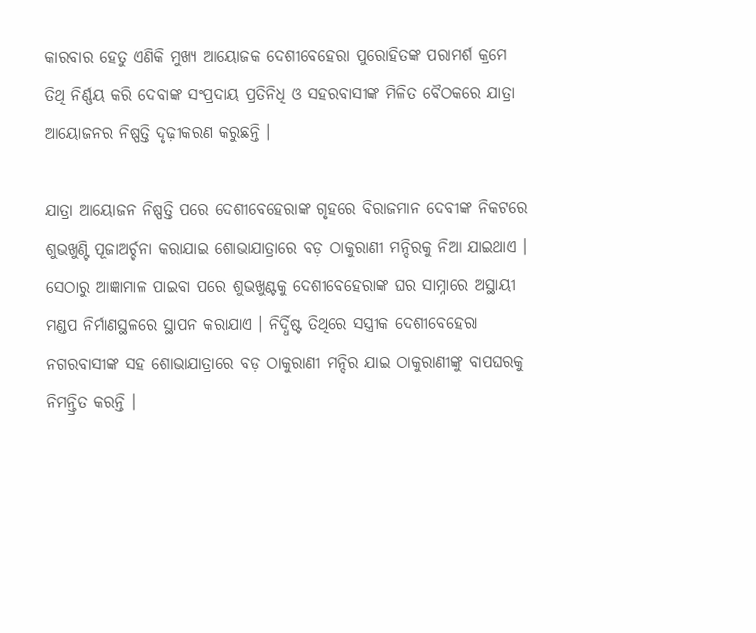କାରବାର ହେତୁ ଏଣିକି ମୁଖ୍ୟ ଆୟୋଜକ ଦେଶୀବେହେରା ପୁରୋହିତଙ୍କ ପରାମର୍ଶ କ୍ରମେ ତିଥି ନିର୍ଣ୍ଣୟ କରି ଦେବାଙ୍କ ସଂପ୍ରଦାୟ ପ୍ରତିନିଧି ଓ ସହରବାସୀଙ୍କ ମିଳିତ ବୈଠକରେ ଯାତ୍ରା ଆୟୋଜନର ନିଷ୍ପତ୍ତି ଦୃଢ଼ୀକରଣ କରୁଛନ୍ତି ।

ଯାତ୍ରା ଆୟୋଜନ ନିଷ୍ପତ୍ତି ପରେ ଦେଶୀବେହେରାଙ୍କ ଗୃହରେ ବିରାଜମାନ ଦେବୀଙ୍କ ନିକଟରେ ଶୁଭଖୁଣ୍ଟି ପୂଜାଅର୍ଚ୍ଚନା କରାଯାଇ ଶୋଭାଯାତ୍ରାରେ ବଡ଼ ଠାକୁରାଣୀ ମନ୍ଦିରକୁ ନିଆ ଯାଇଥାଏ । ସେଠାରୁ ଆଜ୍ଞାମାଳ ପାଇବା ପରେ ଶୁଭଖୁଣ୍ଟକୁ ଦେଶୀବେହେରାଙ୍କ ଘର ସାମ୍ନାରେ ଅସ୍ଥାୟୀ ମଣ୍ଡପ ନିର୍ମାଣସ୍ଥଳରେ ସ୍ଥାପନ କରାଯାଏ । ନିର୍ଦ୍ଧିଷ୍ଟ ତିଥିରେ ସସ୍ତ୍ରୀକ ଦେଶୀବେହେରା ନଗରବାସୀଙ୍କ ସହ ଶୋଭାଯାତ୍ରାରେ ବଡ଼ ଠାକୁରାଣୀ ମନ୍ଦିର ଯାଇ ଠାକୁରାଣୀଙ୍କୁ ବାପଘରକୁ ନିମନ୍ତ୍ରିତ କରନ୍ତି ।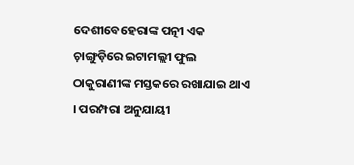ଦେଶୀବେହେରାଙ୍କ ପତ୍ନୀ ଏକ ଚ଼ାଙ୍ଗୁଡ଼ିରେ ଇଟାମଲ୍ଲୀ ଫୁଲ ଠାକୁରାଣୀଙ୍କ ମସ୍ତକରେ ରଖାଯାଇ ଥାଏ । ପରମ୍ପରା ଅନୁଯାୟୀ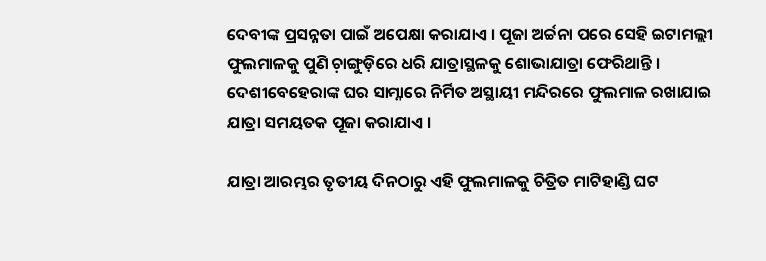ଦେବୀଙ୍କ ପ୍ରସନ୍ନତା ପାଇଁ ଅପେକ୍ଷା କରାଯାଏ । ପୂଜା ଅର୍ଚ୍ଚନା ପରେ ସେହି ଇଟାମଲ୍ଲୀ ଫୁଲମାଳକୁ ପୁଣି ଚ଼ାଙ୍ଗୁଡ଼ିରେ ଧରି ଯାତ୍ରାସ୍ଥଳକୁ ଶୋଭାଯାତ୍ରା ଫେରିଥାନ୍ତି । ଦେଶୀବେହେରାଙ୍କ ଘର ସାମ୍ନାରେ ନିର୍ମିତ ଅସ୍ଥାୟୀ ମନ୍ଦିରରେ ଫୁଲମାଳ ରଖାଯାଇ ଯାତ୍ରା ସମୟତକ ପୂଜା କରାଯାଏ ।

ଯାତ୍ରା ଆରମ୍ଭର ତୃତୀୟ ଦିନଠାରୁ ଏହି ଫୁଲମାଳକୁ ଚିତ୍ରିତ ମାଟିହାଣ୍ଡି ଘଟ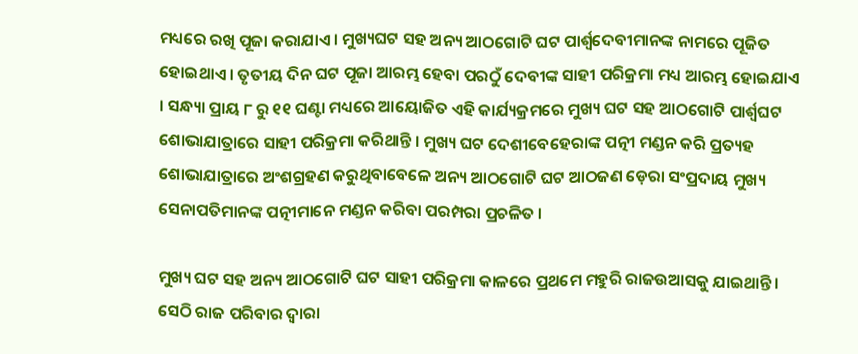ମଧ୍ୟରେ ରଖି ପୂଜା କରାଯାଏ । ମୁଖ୍ୟଘଟ ସହ ଅନ୍ୟ ଆଠଗୋଟି ଘଟ ପାର୍ଶ୍ୱଦେବୀମାନଙ୍କ ନାମରେ ପୂଜିତ ହୋଇଥାଏ । ତୃତୀୟ ଦିନ ଘଟ ପୂଜା ଆରମ୍ଭ ହେବା ପରଠୁଁ ଦେବୀଙ୍କ ସାହୀ ପରିକ୍ରମା ମଧ୍ୟ ଆରମ୍ଭ ହୋଇଯାଏ । ସନ୍ଧ୍ୟା ପ୍ରାୟ ୮ ରୁ ୧୧ ଘଣ୍ଟା ମଧ୍ୟରେ ଆୟୋଜିତ ଏହି କାର୍ଯ୍ୟକ୍ରମରେ ମୁଖ୍ୟ ଘଟ ସହ ଆଠଗୋଟି ପାର୍ଶ୍ୱଘଟ ଶୋଭାଯାତ୍ରାରେ ସାହୀ ପରିକ୍ରମା କରିଥାନ୍ତି । ମୁଖ୍ୟ ଘଟ ଦେଶୀବେହେରାଙ୍କ ପତ୍ନୀ ମଣ୍ଡନ କରି ପ୍ରତ୍ୟହ ଶୋଭାଯାତ୍ରାରେ ଅଂଶଗ୍ରହଣ କରୁଥିବାବେଳେ ଅନ୍ୟ ଆଠଗୋଟି ଘଟ ଆଠଜଣ ଡ଼େରା ସଂପ୍ରଦାୟ ମୁଖ୍ୟ ସେନାପତିମାନଙ୍କ ପତ୍ନୀମାନେ ମଣ୍ଡନ କରିବା ପରମ୍ପରା ପ୍ରଚଳିତ ।

ମୁଖ୍ୟ ଘଟ ସହ ଅନ୍ୟ ଆଠଗୋଟି ଘଟ ସାହୀ ପରିକ୍ରମା କାଳରେ ପ୍ରଥମେ ମହୁରି ରାଜଉଆସକୁ ଯାଇଥାନ୍ତି । ସେଠି ରାଜ ପରିବାର ଦ୍ୱାରା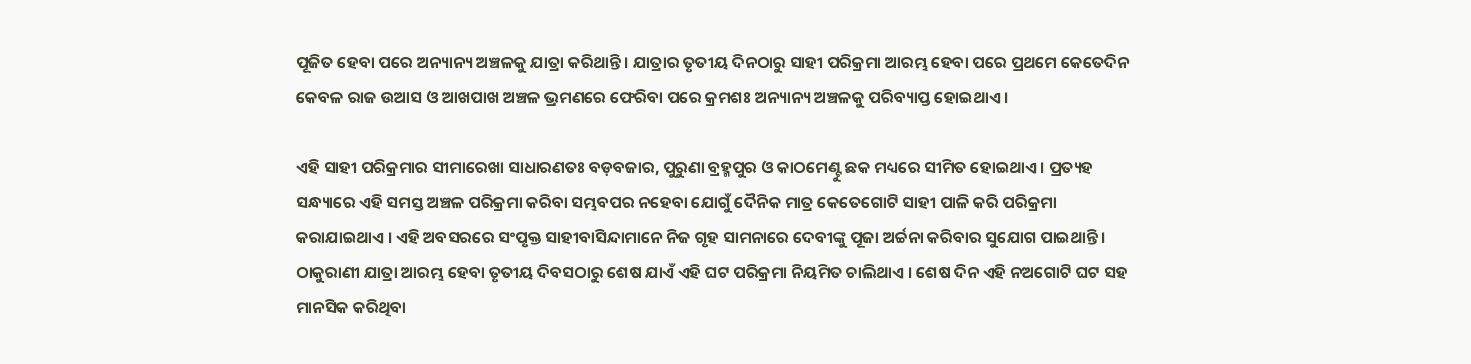ପୂଜିତ ହେବା ପରେ ଅନ୍ୟାନ୍ୟ ଅଞ୍ଚଳକୁ ଯାତ୍ରା କରିଥାନ୍ତି । ଯାତ୍ରାର ତୃତୀୟ ଦିନଠାରୁ ସାହୀ ପରିକ୍ରମା ଆରମ୍ଭ ହେବା ପରେ ପ୍ରଥମେ କେତେଦିନ କେବଳ ରାଜ ଉଆସ ଓ ଆଖପାଖ ଅଞ୍ଚଳ ଭ୍ରମଣରେ ଫେରିବା ପରେ କ୍ରମଶଃ ଅନ୍ୟାନ୍ୟ ଅଞ୍ଚଳକୁ ପରିବ୍ୟାପ୍ତ ହୋଇଥାଏ ।

ଏହି ସାହୀ ପରିକ୍ରମାର ସୀମାରେଖା ସାଧାରଣତଃ ବଡ଼ବଜାର, ପୁରୁଣା ବ୍ରହ୍ମପୁର ଓ କାଠମେଣ୍ଟୁ ଛକ ମଧ୍ୟରେ ସୀମିତ ହୋଇଥାଏ । ପ୍ରତ୍ୟହ ସନ୍ଧ୍ୟାରେ ଏହି ସମସ୍ତ ଅଞ୍ଚଳ ପରିକ୍ରମା କରିବା ସମ୍ଭବପର ନହେବା ଯୋଗୁଁ ଦୈନିକ ମାତ୍ର କେତେଗୋଟି ସାହୀ ପାଳି କରି ପରିକ୍ରମା କରାଯାଇଥାଏ । ଏହି ଅବସରରେ ସଂପୃକ୍ତ ସାହୀବାସିନ୍ଦାମାନେ ନିଜ ଗୃହ ସାମନାରେ ଦେବୀଙ୍କୁ ପୂଜା ଅର୍ଚ୍ଚନା କରିବାର ସୁଯୋଗ ପାଇଥାନ୍ତି । ଠାକୁରାଣୀ ଯାତ୍ରା ଆରମ୍ଭ ହେବା ତୃତୀୟ ଦିବସଠାରୁ ଶେଷ ଯାଏଁ ଏହି ଘଟ ପରିକ୍ରମା ନିୟମିତ ଚାଲିଥାଏ । ଶେଷ ଦିନ ଏହି ନଅଗୋଟି ଘଟ ସହ ମାନସିକ କରିଥିବା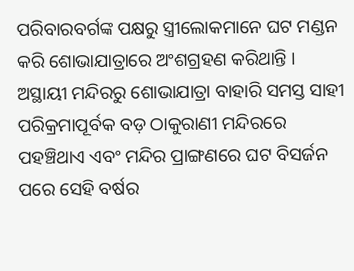ପରିବାରବର୍ଗଙ୍କ ପକ୍ଷରୁ ସ୍ତ୍ରୀଲୋକମାନେ ଘଟ ମଣ୍ଡନ କରି ଶୋଭାଯାତ୍ରାରେ ଅଂଶଗ୍ରହଣ କରିଥାନ୍ତି । ଅସ୍ଥାୟୀ ମନ୍ଦିରରୁ ଶୋଭାଯାତ୍ରା ବାହାରି ସମସ୍ତ ସାହୀ ପରିକ୍ରମାପୂର୍ବକ ବଡ଼ ଠାକୁରାଣୀ ମନ୍ଦିରରେ ପହଞ୍ଚିଥାଏ ଏବଂ ମନ୍ଦିର ପ୍ରାଙ୍ଗଣରେ ଘଟ ବିସର୍ଜନ ପରେ ସେହି ବର୍ଷର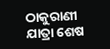ଠାକୁରାଣୀ ଯାତ୍ରା ଶେଷ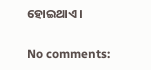ହୋଇଥାଏ ।

No comments: